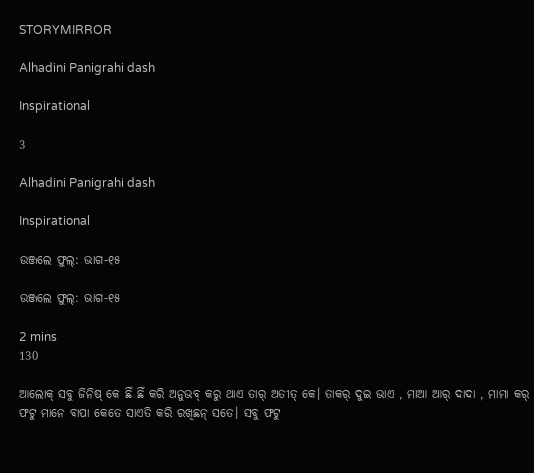STORYMIRROR

Alhadini Panigrahi dash

Inspirational

3

Alhadini Panigrahi dash

Inspirational

ଉଞ୍ଜଲେ ଫୁଲ୍: ଭାଗ-୧୫

ଉଞ୍ଜଲେ ଫୁଲ୍: ଭାଗ-୧୫

2 mins
130

ଆଲୋକ୍ ସବୁ ଜିନିଷ୍ କେ ଛିଁ ଛିଁ କରି ଅନୁଭବ୍ କରୁ ଥାଏ ତାର୍ ଅତୀତ୍ କେ। ତାକର୍ ଦୁଇ ଭାଏ , ମାଆ ଆର୍ ଦାଦା , ମାମା କର୍ ଫଟୁ ମାନେ ବାପା କେତେ ସାଏତି କରି ରଖିଛନ୍ ସତେ। ସବୁ ଫଟୁ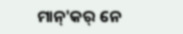ମାନ୍'କର୍ ନେ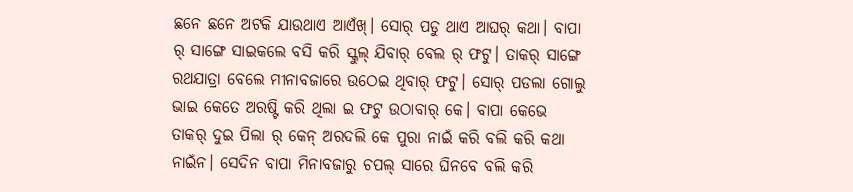ଛନେ ଛନେ ଅଟକି ଯାଉଥାଏ ଆଏଁଖ୍। ସୋର୍ ପଡୁ ଥାଏ ଆଘର୍ କଥା। ବାପା ର୍ ସାଙ୍ଗେ ସାଇକଲେ ବସି କରି ସ୍କୁଲ୍ ଯିବାର୍ ବେଲ ର୍ ଫଟୁ। ତାକର୍ ସାଙ୍ଗେ ରଥଯାତ୍ରା ବେଲେ ମୀନାବଜାରେ ଉଠେଇ ଥିବାର୍ ଫଟୁ। ସୋର୍ ପଡଲା ଗୋଲୁ ଭାଇ କେତେ ଅରଷ୍ଟି କରି ଥିଲା ଇ ଫଟୁ ଉଠାବାର୍ କେ। ବାପା କେଭେ ତାକର୍ ଦୁଇ ପିଲା ର୍ କେନ୍ ଅରଦଲି କେ ପୁରା ନାଇଁ କରି ବଲି କରି କଥା ନାଇଁନ। ସେଦିନ ବାପା ମିନାବଜାରୁ ଚପଲ୍ ସାରେ ଘିନବେ ବଲି କରି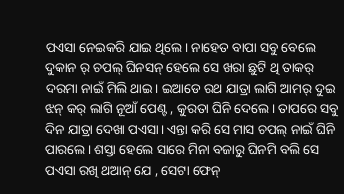ପଏସା ନେଇକରି ଯାଇ ଥିଲେ। ନାହେତ ବାପା ସବୁ ବେଲେ ଦୁକାନ ର୍ ଚପଲ୍ ଘିନସନ୍ ହେଲେ ସେ ଖରା ଛୁଟି ଥି ତାକର୍ ଦରମା ନାଇଁ ମିଲି ଥାଇ। ଇଆଡେ ରଥ ଯାତ୍ରା ଲାଗି ଆମର୍ ଦୁଇ ଝନ୍ କର୍ ଲାଗି ନୂଆଁ ପେଣ୍ଟ , କୁରତା ଘିନି ଦେଲେ। ତାପରେ ସବୁ ଦିନ ଯାତ୍ରା ଦେଖା ପଏସା। ଏନ୍ତା କରି ସେ ମାସ ଚପଲ୍ ନାଇଁ ଘିନି ପାରଲେ। ଶସ୍ତା ହେଲେ ସାରେ ମିନା ବଜାରୁ ଘିନମି ବଲି ସେ ପଏସା ରଖି ଥଆନ୍ ଯେ , ସେଟା ଫେନ୍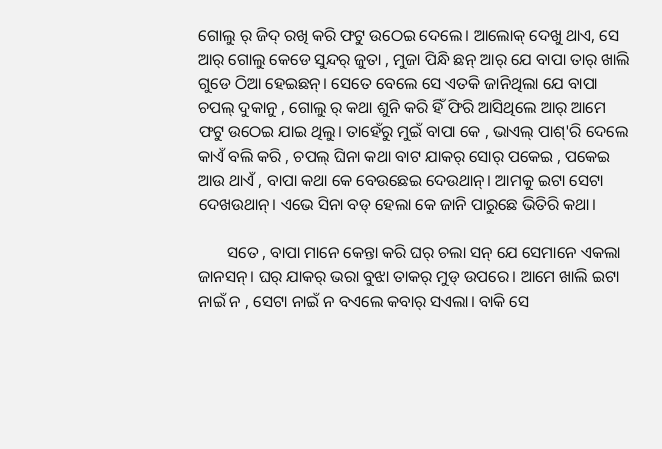ଗୋଲୁ ର୍ ଜିଦ୍ ରଖି କରି ଫଟୁ ଉଠେଇ ଦେଲେ। ଆଲୋକ୍ ଦେଖୁ ଥାଏ, ସେ ଆର୍ ଗୋଲୁ କେଡେ ସୁନ୍ଦର୍ ଜୁତା , ମୁଜା ପିନ୍ଧି ଛନ୍ ଆର୍ ଯେ ବାପା ତାର୍ ଖାଲି ଗୁଡେ ଠିଆ ହେଇଛନ୍। ସେତେ ବେଲେ ସେ ଏତକି ଜାନିଥିଲା ଯେ ବାପା ଚପଲ୍ ଦୁକାନୁ , ଗୋଲୁ ର୍ କଥା ଶୁନି କରି ହିଁ ଫିରି ଆସିଥିଲେ ଆର୍ ଆମେ ଫଟୁ ଉଠେଇ ଯାଇ ଥିଲୁ। ତାହେଁରୁ ମୁଇଁ ବାପା କେ , ଭାଏଲ୍ ପାଶ୍'ରି ଦେଲେ କାଏଁ ବଲି କରି , ଚପଲ୍ ଘିନା କଥା ବାଟ ଯାକର୍ ସୋର୍ ପକେଇ , ପକେଇ ଆଉ ଥାଏଁ , ବାପା କଥା କେ ବେଉଛେଇ ଦେଉଥାନ୍। ଆମକୁ ଇଟା ସେଟା ଦେଖଉଥାନ୍। ଏଭେ ସିନା ବଡ୍ ହେଲା କେ ଜାନି ପାରୁଛେ ଭିତିରି କଥା।

       ସତେ , ବାପା ମାନେ କେନ୍ତା କରି ଘର୍ ଚଲା ସନ୍ ଯେ ସେମାନେ ଏକଲା ଜାନସନ୍। ଘର୍ ଯାକର୍ ଭରା ବୁଝା ତାକର୍ ମୁଡ୍ ଉପରେ। ଆମେ ଖାଲି ଇଟା ନାଇଁ ନ , ସେଟା ନାଇଁ ନ ବଏଲେ କବାର୍ ସଏଲା। ବାକି ସେ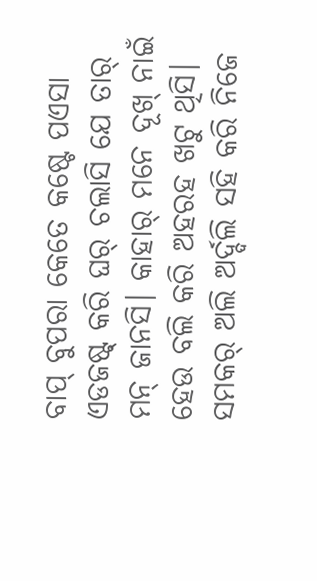ବାପ୍ ବୁପରା କେତେ କଷ୍ଟେ ପଏସା ଏଡଜଷ୍ଟ୍ କରି ଘର୍ ଚଲାସି ଯେ ତାର୍ ମନ୍ ଜାନସି। କାହାର୍ ମନେ ଦୂଖ୍ ନାଇଁ ହେଉ ବଲି କରି ଅହରହ ଖଟୁ ଥିସି। ସମକର୍ ଅଲି ଅର୍ଦ୍ଦଲି ସହି କରି ନିଜେ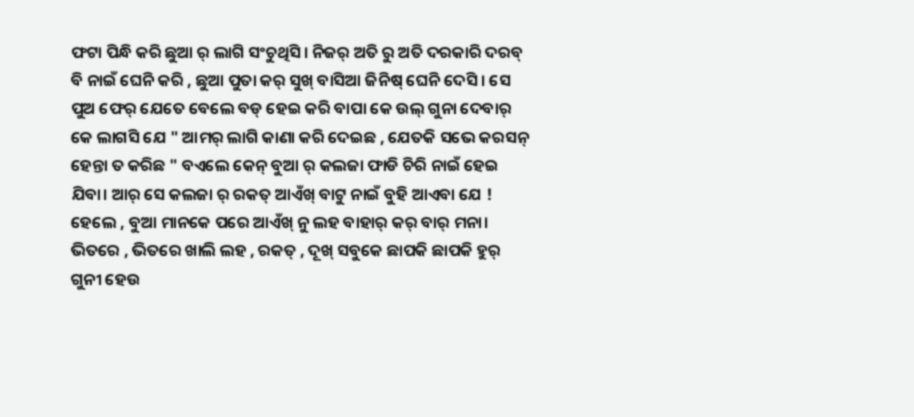ଫଟା ପିନ୍ଧି କରି ଛୁଆ ର୍ ଲାଗି ସଂଚୁଥିସି। ନିଜର୍ ଅତି ରୁ ଅତି ଦରକାରି ଦରବ୍ ବି ନାଇଁ ଘେନି କରି , ଛୁଆ ପୁତା କର୍ ସୁଖ୍ ବାସିଆ ଜିନିଷ୍ ଘେନି ଦେସି। ସେ ପୁଅ ଫେର୍ ଯେତେ ବେଲେ ବଡ୍ ହେଇ କରି ବାପା କେ ଉଲ୍ ଗୁନା ଦେବାର୍ କେ ଲାଗସି ଯେ " ଆମର୍ ଲାଗି କାଣା କରି ଦେଇଛ , ଯେତକି ସଭେ କରସନ୍ ହେନ୍ତା ତ କରିଛ " ବଏଲେ କେନ୍ ବୁଆ ର୍ କଲଜା ଫାଡି ଚିରି ନାଇଁ ହେଇ ଯିବା। ଆର୍ ସେ କଲଜା ର୍ ରକତ୍ ଆଏଁଖ୍ ବାଟୁ ନାଇଁ ବୁହି ଆଏବା ଯେ ! ହେଲେ , ବୁଆ ମାନକେ ପରେ ଆଏଁଖ୍ ନୁ ଲହ ବାହାର୍ କର୍ ବାର୍ ମନା। ଭିତରେ , ଭିତରେ ଖାଲି ଲହ , ରକତ୍ , ଦୂଖ୍ ସବୁକେ ଛାପକି ଛାପକି ହୁର୍ ଗୁନୀ ହେଉ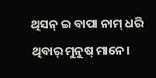ଥିସନ୍ ଇ ବାପା ନାମ୍ ଧରି ଥିବାର୍ ମୁନୁଷ୍ ମାନେ।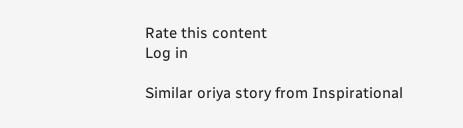Rate this content
Log in

Similar oriya story from Inspirational